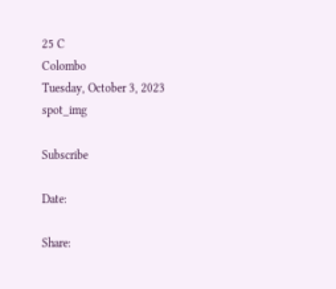25 C
Colombo
Tuesday, October 3, 2023
spot_img

Subscribe

Date:

Share: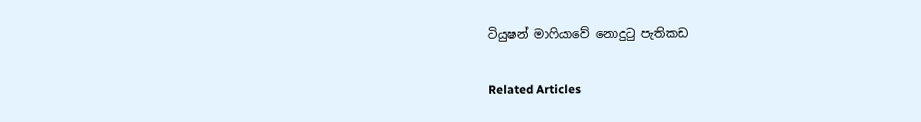ටියුෂන් මාෆියාවේ නොදුටු පැතිකඩ

Related Articles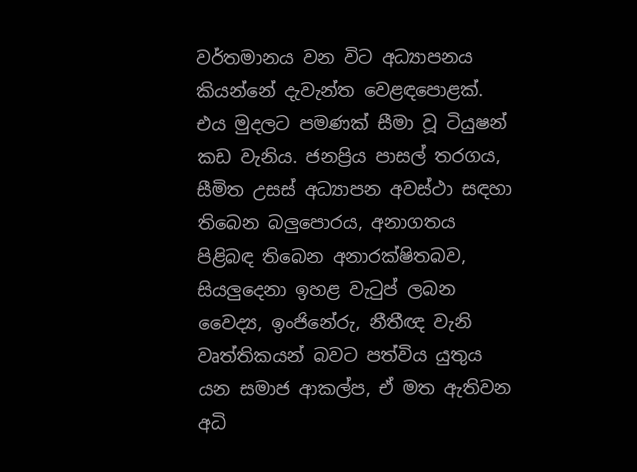වර්තමානය වන විට අධ්‍යාපනය කියන්නේ දැවැන්ත වෙළඳපොළක්. එය මුදලට පමණක් සීමා වූ ටියුෂන් කඩ වැනිය. ජනප්‍රිය පාසල් තරගය, සීමිත උසස් අධ්‍යාපන අවස්ථා සඳහා තිබෙන බලුපොරය, අනාගතය පිළිබඳ තිබෙන අනාරක්ෂිතබව, සියලුදෙනා ඉහළ වැටුප් ලබන වෛද්‍ය, ඉංජිනේරු, නීතීඥ වැනි වෘත්තිකයන් බවට පත්විය යුතුය යන සමාජ ආකල්ප, ඒ මත ඇතිවන අධි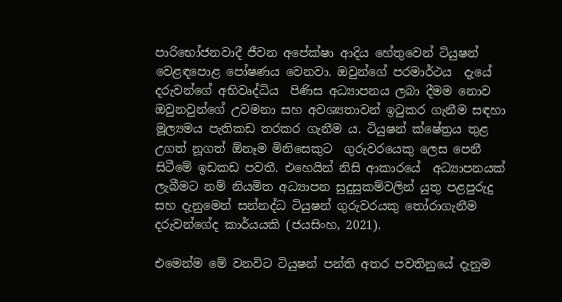පාරිභෝජනවාදී ජීවන අපේක්ෂා ආදිය හේතුවෙන් ටියුෂන් වෙළඳපොළ පෝෂණය වෙනවා. ඔවුන්ගේ පරමාර්ථය  දැයේ දරුවන්ගේ අභිවෘද්ධිය  පිණිස අධ්‍යාපනය ලබා දීමම නොව ඔවුනවුන්ගේ උවමනා සහ අවශ්‍යතාවන් ඉටුකර ගැනීම සඳහා මූල්‍යමය පැතිකඩ තරකර ගැනීම ය. ටියුෂන් ක්ෂේත්‍රය තුළ  උගත් නූගත් ඕනෑම මිනිසෙකුට  ගුරුවරයෙකු ලෙස පෙනී සිටීමේ ඉඩකඩ පවතී. එහෙයින් නිසි ආකාරයේ  අධ්‍යාපනයක් ලැබීමට නම් නියමිත අධ්‍යාපන සුදුසුකම්වලින් යුතු පළපුරුදු සහ දැනුමෙන් සන්නද්ධ ටියුෂන් ගුරුවරයකු තෝරාගැනීම දරුවන්ගේද කාර්යයකි (ජයසිංහ, 2021).

එමෙන්ම මේ වනවිට ටියුෂන් පන්ති අතර පවතිනුයේ දැනුම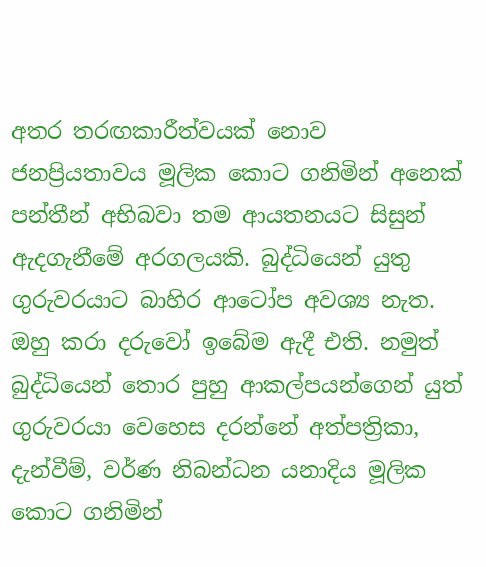අතර තරඟකාරීත්වයක් නොව ජනප්‍රියතාවය මූලික කොට ගනිමින් අනෙක් පන්තීන් අභිබවා තම ආයතනයට සිසුන් ඇදගැනීමේ අරගලයකි. බුද්ධියෙන් යුතු ගුරුවරයාට බාහිර ආටෝප අවශ්‍ය නැත. ඔහු කරා දරුවෝ ඉබේම ඇදී එති. නමුත් බුද්ධියෙන් තොර පුහු ආකල්පයන්ගෙන් යුත් ගුරුවරයා වෙහෙස දරන්නේ අත්පත්‍රිකා, දැන්වීම්, වර්ණ නිබන්ධන යනාදිය මූලික කොට ගනිමින්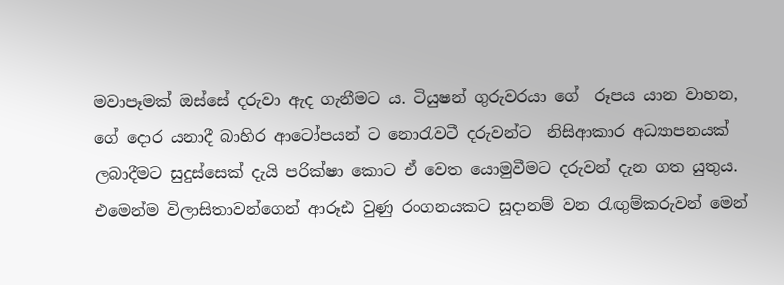මවාපෑමක් ඔස්සේ දරුවා ඇද ගැනීමට ය. ටියුෂන් ගුරුවරයා ගේ  රූපය යාන වාහන, ගේ දොර යනාදී බාහිර ආටෝපයන් ට නොරැවටී දරුවන්ට  නිසිආකාර අධ්‍යාපනයක් ලබාදීමට සුදුස්සෙක් දැයි පරික්ෂා කොට ඒ වෙත යොමුවීමට දරුවන් දැන ගත යුතුය. එමෙන්ම විලාසිතාවන්ගෙන් ආරූඪ වුණු රංගනයකට සූදානම් වන රැඟුම්කරුවන් මෙන්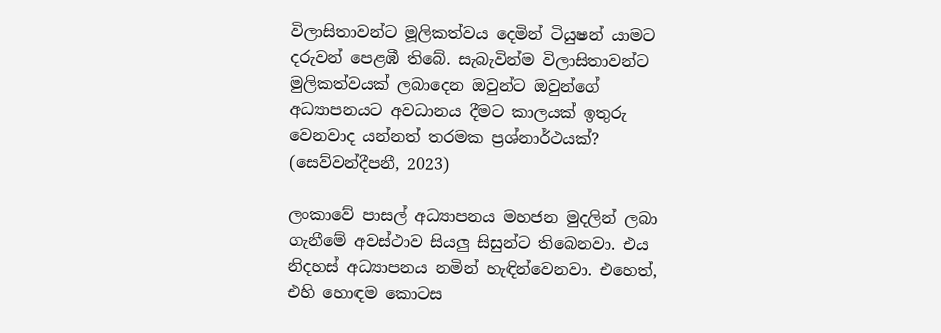විලාසිතාවන්ට මූලිකත්වය දෙමින් ටියුෂන් යාමට දරුවන් පෙළඹී තිබේ. සැබැවින්ම විලාසිතාවන්ට මුලිකත්වයක් ලබාදෙන ඔවුන්ට ඔවුන්ගේ අධ්‍යාපනයට අවධානය දීමට කාලයක් ඉතුරු වෙනවාද යන්නත් තරමක ප්‍රශ්නාර්ථයක්? (සෙව්වන්දීපනී, 2023)

ලංකාවේ පාසල් අධ්‍යාපනය මහජන මුදලින් ලබා ගැනීමේ අවස්ථාව සියලු සිසුන්ට තිබෙනවා. එය නිදහස් අධ්‍යාපනය නමින් හැඳින්වෙනවා. එහෙත්, එහි හොඳම කොටස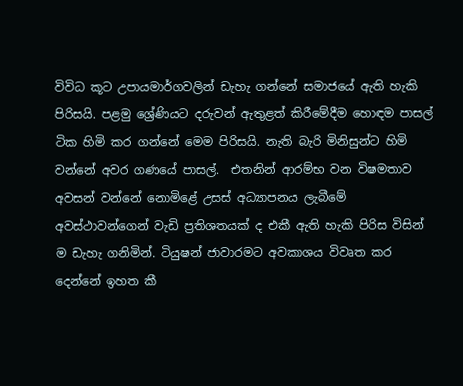විවිධ කූට උපායමාර්ගවලින් ඩැහැ ගන්නේ සමාජයේ ඇති හැකි පිරිසයි. පළමු ශ්‍රේණියට දරුවන් ඇතුළත් කිරීමේදීම හොඳම පාසල් ටික හිමි කර ගන්නේ මෙම පිරිසයි. නැති බැරි මිනිසුන්ට හිමි වන්නේ අවර ගණයේ පාසල්.  එතනින් ආරම්භ වන විෂමතාව අවසන් වන්නේ නොමිළේ උසස් අධ්‍යාපනය ලැබීමේ අවස්ථාවන්ගෙන් වැඩි ප්‍රතිශතයක් ද එකී ඇති හැකි පිරිස විසින් ම ඩැහැ ගනිමින්. ටියුෂන් ජාවාරමට අවකාශය විවෘත කර දෙන්නේ ඉහත කී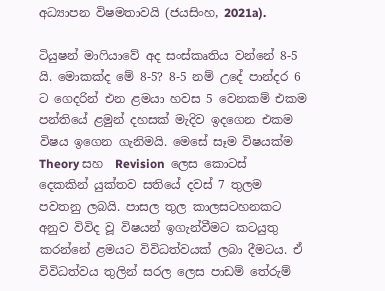අධ්‍යාපන විෂමතාවයි (ජයසිංහ, 2021a).

ටියුෂන් මාෆියාවේ අද සංස්කෘතිය වන්නේ 8-5 යි. මොකක්ද මේ 8-5? 8-5 නම් උදේ පාන්දර 6 ට ගෙදරින් එන ළමයා හවස 5 වෙනකම් එකම පන්තියේ ළමුන් දහසක් මැදිව ඉදගෙන එකම විෂය ඉගෙන ගැනිමයි. මෙසේ සෑම විෂයක්ම Theory සහ  Revision  ලෙස කොටස් දෙකකින් යුක්තව සතියේ දවස් 7 තුලම පවතනු ලබයි. පාසල තුල කාලසටහනකට අනුව විවිද වූ විෂයන් ඉගැන්වීමට කටයුතු කරන්නේ ළමයට විවිධත්වයක් ලබා දීමටය. ඒ විවිධත්වය තුලින් සරල ලෙස පාඩම් තේරුම්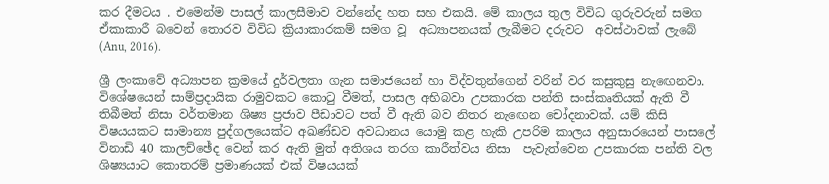කර දීමටය . එමෙන්ම පාසල් කාලසීමාව වන්නේද හත සහ එකයි. මේ කාලය තුල විවිධ ගුරුවරුන් සමග ඒකාකාරී බවෙන් තොරව විවිධ ක්‍රියාකාරකම් සමග වූ  අධ්‍යාපනයක් ලැබීමට දරුවට  අවස්ථාවක් ලැබේ (Anu, 2016).

ශ්‍රී ලංකාවේ අධ්‍යාපන ක්‍රමයේ දුර්වලතා ගැන සමාජයෙන් හා විද්වතුන්ගෙන් වරින් වර කසුකුසු නැඟෙනවා. විශේෂයෙන් සාම්ප්‍රදායික රාමුවකට කොටු වීමත්, පාසල අභිබවා උපකාරක පන්ති සංස්කෘතියක් ඇති වී තිබීමත් නිසා වර්තමාන ශිෂ්‍ය ප්‍රජාව පීඩාවට පත් වී ඇති බව නිතර නැඟෙන චෝදනාවක්. යම් කිසි විෂයයකට සාමාන්‍ය පුද්ගලයෙක්ට අඛණ්ඩව අවධානය යොමු කළ හැකි උපරිම කාලය අනුසාරයෙන් පාසලේ විනාඩි 40 කාලච්ඡේද වෙන් කර ඇති මුත් අතිශය තරග කාරීත්වය නිසා  පැවැත්වෙන උපකාරක පන්ති වල ශිෂ්‍යයාට කොතරම් ප්‍රමාණයක් එක් විෂ‍යයක්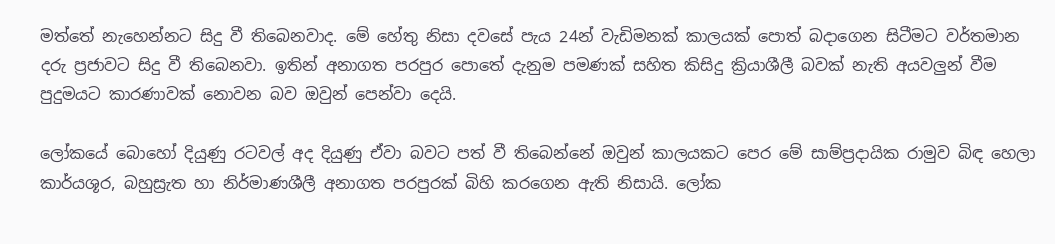මත්තේ නැහෙන්නට සිදු වී තිබෙනවාද. මේ හේතු නිසා දවසේ පැය 24න් වැඩිමනක් කාලයක් පොත් බදාගෙන සිටීමට වර්තමාන දරු ප්‍රජාවට සිදු වී තිබෙනවා. ඉතින් අනාගත පරපුර පොතේ දැනුම පමණක් සහිත කිසිදු ක්‍රියාශීලී බවක් නැති අයවලුන් වීම පුදුමයට කාරණාවක් නොවන බව ඔවුන් පෙන්වා දෙයි.

ලෝකයේ බොහෝ දියුණු රටවල් අද දියුණු ඒවා බවට පත් වී තිබෙන්නේ ඔවුන් කාලයකට පෙර මේ සාම්ප්‍රදායික රාමුව බිඳ හෙලා කාර්යශූර, බහුස්‍රැත හා නිර්මාණශීලී අනාගත පරපුරක් බිහි කරගෙන ඇති නිසායි. ලෝක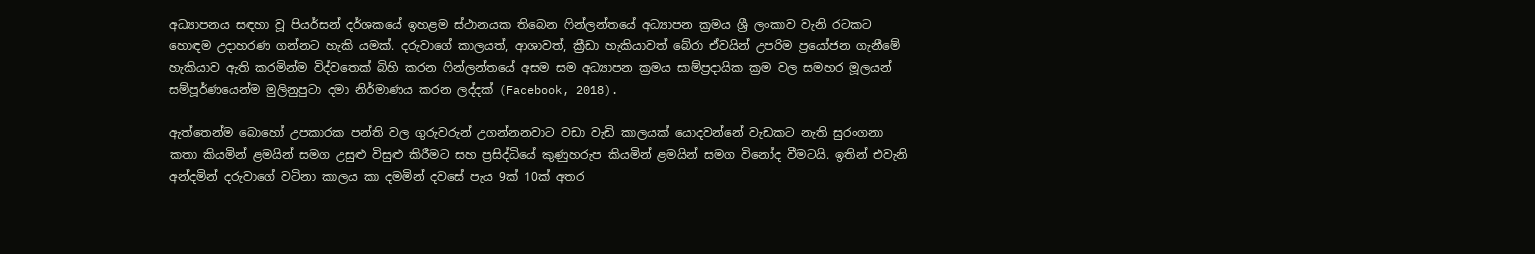අධ්‍යාපනය සඳහා වූ පියර්සන් දර්ශකයේ ඉහළම ස්ථානයක තිබෙන ෆින්ලන්තයේ අධ්‍යාපන ක්‍රමය ශ්‍රී ලංකාව වැනි රටකට හොඳම උදාහරණ ගන්නට හැකි යමක්. දරුවාගේ කාලයත්, ආශාවත්, ක්‍රීඩා හැකියාවත් බේරා ඒවයින් උපරිම ප්‍රයෝජන ගැනීමේ හැකියාව ඇති කරමින්ම විද්වතෙක් බිහි කරන ෆින්ලන්තයේ අසම සම අධ්‍යාපන ක්‍රමය සාම්ප්‍රදායික ක්‍රම වල සමහර මූලයන් සම්පූර්ණයෙන්ම මුලිනුපුටා දමා නිර්මාණය කරන ලද්දක් (Facebook, 2018).

ඇත්තෙන්ම බොහෝ උපකාරක පන්ති වල ගුරුවරුන් උගන්නනවාට වඩා වැඩි කාලයක් යොදවන්නේ වැඩකට නැති සුරංගනා කතා කියමින් ළමයින් සමග උසුළු විසුළු කිරීමට සහ ප්‍රසිද්ධියේ කුණුහරුප කියමින් ළමයින් සමග විනෝද වීමටයි. ඉතින් එවැනි අන්දමින් දරුවාගේ වටිනා කාලය කා දමමින් දවසේ පැය 9ක් 10ක් අතර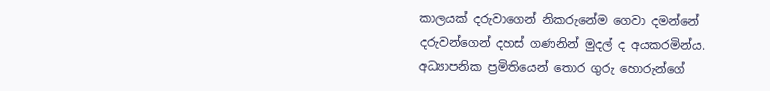කාලයක් දරුවාගෙන් නිකරුනේම ගෙවා දමන්නේ දරුවන්ගෙන් දහස් ගණනින් මුදල් ද අයකරමින්ය. අධ්‍යාපනික ප්‍රමිතියෙන් තොර ගුරු හොරුන්ගේ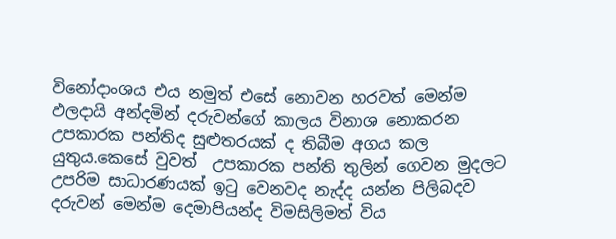විනෝදාංශය එය නමුත් එසේ නොවන හරවත් මෙන්ම ඵලදායි අන්දමින් දරුවන්ගේ කාලය විනාශ නොකරන උපකාරක පන්තිද සුළුතරයක් ද තිබීම අගය කල යුතුය.කෙසේ වුවත්  උපකාරක පන්ති තුලින් ගෙවන මුදලට උපරිම සාධාරණයක් ඉටු වෙනවද නැද්ද යන්න පිලිබදව දරුවන් මෙන්ම දෙමාපියන්ද විමසිලිමත් විය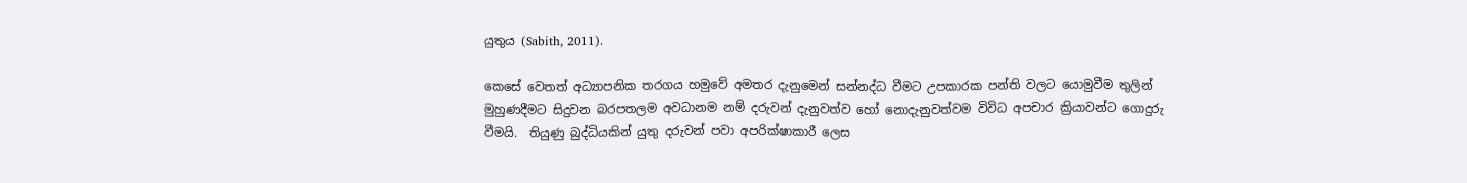යුතුය (Sabith, 2011).

කෙසේ වෙතත් අධ්‍යාපනික තරගය හමුවේ අමතර දැනුමෙන් සන්නද්ධ වීමට උපකාරක පන්ති වලට යොමුවීම තුලින් මුහුණදීමට සිදුවන බරපතලම අවධානම නම් දරුවන් දැනුවත්ව හෝ නොදැනුවත්වම විවිධ අපචාර ක්‍රියාවන්ට ගොදුරු වීමයි.  තියුණු බුද්ධියකින් යුතු දරුවන් පවා අපරික්ෂාකාරී ලෙස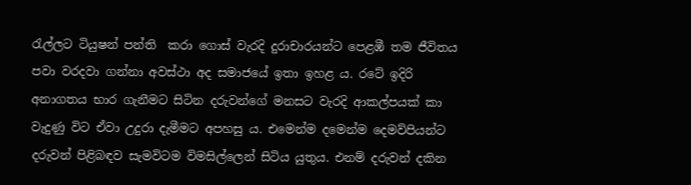රැල්ලට ටියුෂන් පන්ති  කරා ගොස් වැරදි දුරාචාරයන්ට පෙළඹී තම ජීවිතය පවා වරදවා ගන්නා අවස්ථා අද සමාජයේ ඉතා ඉහළ ය. රටේ ඉදිරි අනාගතය භාර ගැනීමට සිටින දරුවන්ගේ මනසට වැරදි ආකල්පයක් කා වැදුණු විට ඒවා උදුරා දැමීමට අපහසු ය. එමෙන්ම දමෙන්ම දෙමව්පියන්ට දරුවන් පිළිබඳව සැමවිටම විමසිල්ලෙන් සිටිය යුතුය. එනම් දරුවන් දකින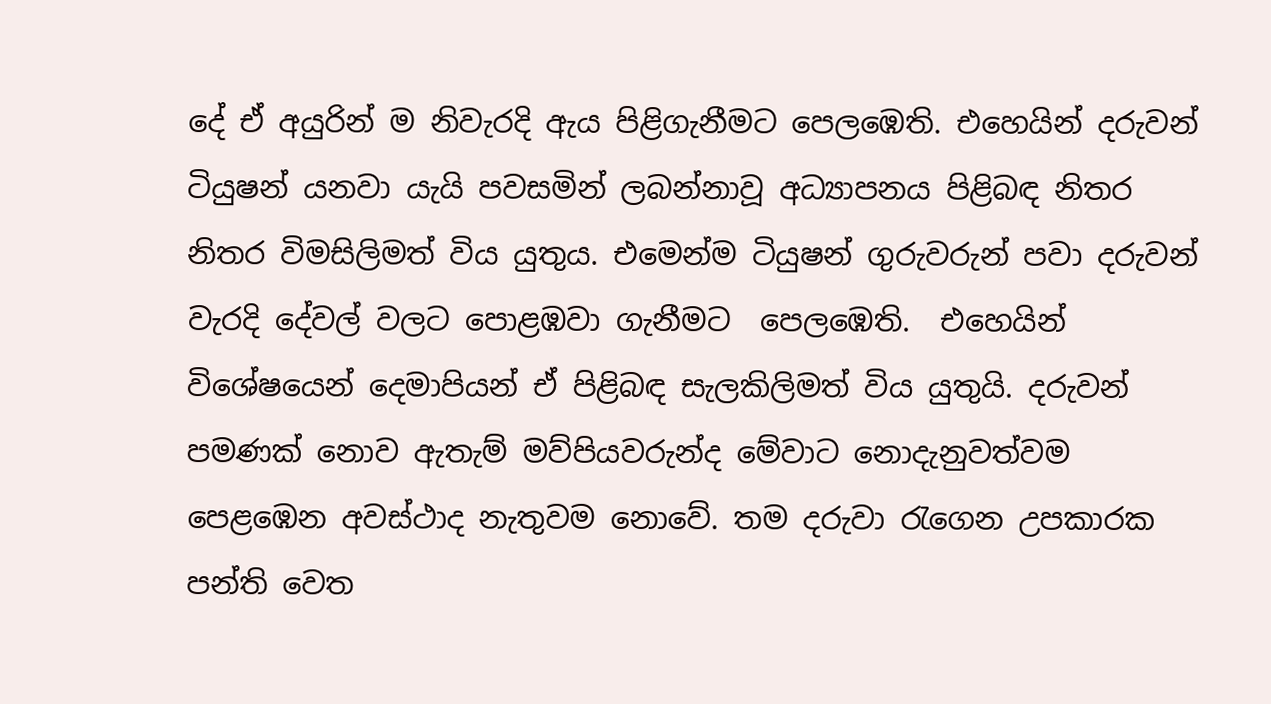දේ ඒ අයුරින් ම නිවැරදි ඇය පිළිගැනීමට පෙලඹෙති. එහෙයින් දරුවන් ටියුෂන් යනවා යැයි පවසමින් ලබන්නාවූ අධ්‍යාපනය පිළිබඳ නිතර නිතර විමසිලිමත් විය යුතුය. එමෙන්ම ටියුෂන් ගුරුවරුන් පවා දරුවන් වැරදි දේවල් වලට පොළඹවා ගැනීමට  පෙලඹෙති.  එහෙයින් විශේෂයෙන් දෙමාපියන් ඒ පිළිබඳ සැලකිලිමත් විය යුතුයි. දරුවන් පමණක් නොව ඇතැම් මව්පියවරුන්ද මේවාට නොදැනුවත්වම පෙළඹෙන අවස්ථාද නැතුවම නොවේ. තම දරුවා රැගෙන උපකාරක පන්ති වෙත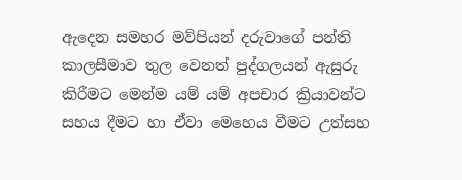ඇදෙන සමහර මව්පියන් දරුවාගේ පන්ති කාලසීමාව තුල වෙනත් පුද්ගලයන් ඇසුරු කිරීමට මෙන්ම යම් යම් අපචාර ක්‍රියාවන්ට සහය දීමට හා ඒවා මෙහෙය වීමට උත්සහ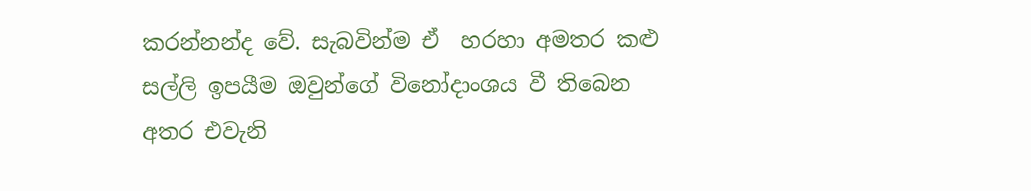කරන්නන්ද වේ. සැබවින්ම ඒ  හරහා අමතර කළු සල්ලි ඉපයීම ඔවුන්ගේ විනෝදාංශය වී තිබෙන අතර එවැනි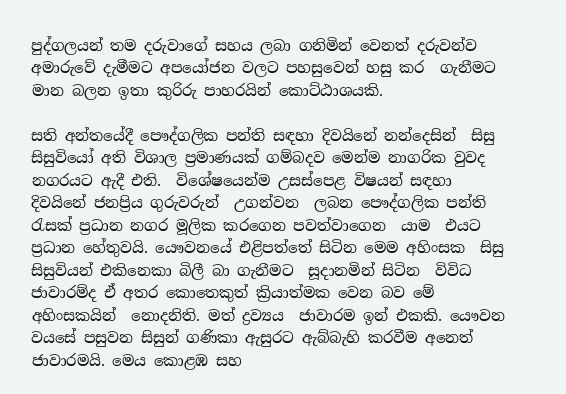පුද්ගලයන් තම දරුවාගේ සහය ලබා ගනිමින් වෙනත් දරුවන්ව අමාරුවේ දැමීමට අපයෝජන වලට පහසුවෙන් හසු කර  ගැනීමට මාන බලන ඉතා කුරිරු පාහරයින් කොට්ඨාශයකි.

සති අන්තයේදී පෞද්ගලික පන්ති සඳහා දිවයිනේ නන්දෙසින්  සිසු සිසුවියෝ අති විශාල ප්‍රමාණයක් ගම්බදව මෙන්ම නාගරික වුවද නගරයට ඇදී එති.  විශේෂයෙන්ම උසස්පෙළ විෂයන් සඳහා  දිවයිනේ ජනප්‍රිය ගුරුවරුන්  උගන්වන  ලබන පෞද්ගලික පන්ති රැසක් ප්‍රධාන නගර මූලික කරගෙන පවත්වාගෙන  යාම  එයට ප්‍රධාන හේතුවයි. යෞවනයේ එළිපත්තේ සිටින මෙම අහිංසක  සිසු සිසුවියන් එකිනෙකා බිලී බා ගැනීමට  සූදානමින් සිටින  විවිධ ජාවාරම්ද ඒ අතර කොතෙකුත් ක්‍රියාත්මක වෙන බව මේ අහිංසකයින්  නොදනිති. මත් ද්‍රව්‍යය  ජාවාරම ඉන් එකකි. යෞවන වයසේ පසුවන සිසුන් ගණිකා ඇසුරට ඇබ්බැහි කරවීම අනෙත් ජාවාරමයි. මෙය කොළඹ සහ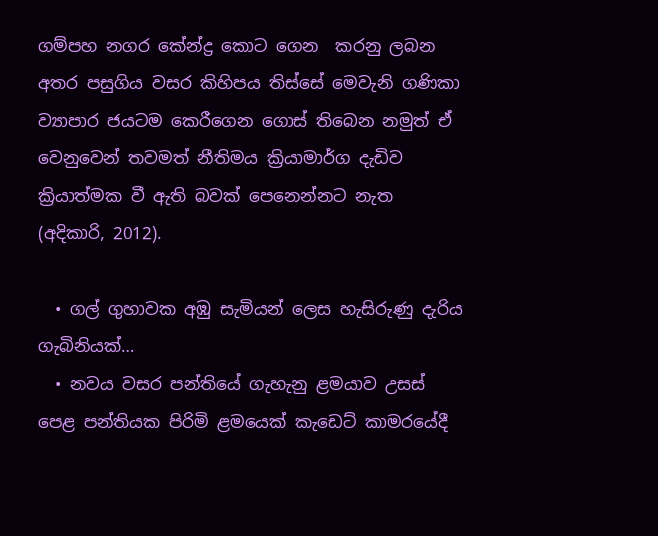ගම්පහ නගර කේන්ද්‍ර කොට ගෙන  කරනු ලබන අතර පසුගිය වසර කිහිපය තිස්සේ මෙවැනි ගණිකා ව්‍යාපාර ජයටම කෙරීගෙන ගොස් තිබෙන නමුත් ඒ වෙනුවෙන් තවමත් නීතිමය ක්‍රියාමාර්ග දැඩිව ක්‍රියාත්මක වී ඇති බවක් පෙනෙන්නට නැත (අදිකාරි, 2012).

  • ගල් ගුහාවක අඹු සැමියන් ලෙස හැසිරුණු දැරිය ගැබිනියක්…
  • නවය වසර පන්තියේ ගැහැනු ළමයාව උසස් පෙළ පන්තියක පිරිමි ළමයෙක් කැඩෙට් කාමරයේදී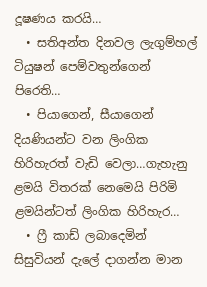දූෂණය කරයි…
  • සතිඅන්ත දිනවල ලැගුම්හල් ටියුෂන් පෙම්වතුන්ගෙන් පිරෙති…
  • පියාගෙන්, සීයාගෙන් දියණියන්ට වන ලිංගික හිරිහැරත් වැඩි වෙලා…ගැහැනු ළමයි විතරක් නෙමෙයි පිරිමි ළමයින්ටත් ලිංගික හිරිහැර…
  • ෆ්‍රී කාඩ් ලබාදෙමින් සිසුවියන් දැලේ දාගන්න මාන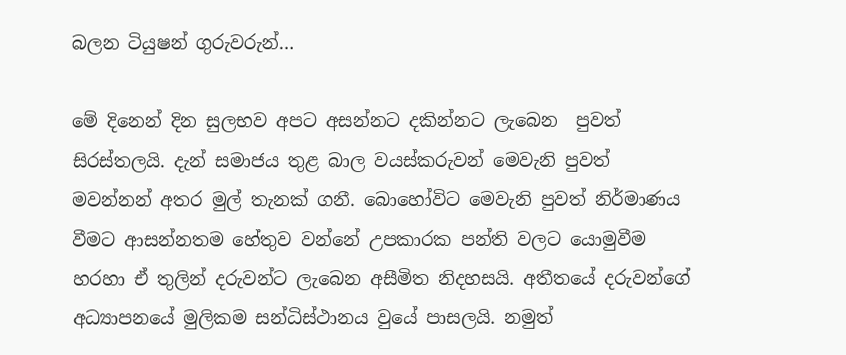බලන ටියුෂන් ගුරුවරුන්…

මේ දිනෙන් දින සුලභව අපට අසන්නට දකින්නට ලැබෙන  පුවත් සිරස්තලයි. දැන් සමාජය තුළ බාල වයස්කරුවන් මෙවැනි පුවත් මවන්නන් අතර මුල් තැනක් ගනී. බොහෝවිට මෙවැනි පුවත් නිර්මාණය වීමට ආසන්නතම හේතුව වන්නේ උපකාරක පන්ති වලට යොමුවීම හරහා ඒ තුලින් දරුවන්ට ලැබෙන අසීමිත නිදහසයි. අතීතයේ දරුවන්ගේ අධ්‍යාපනයේ මුලිකම සන්ධිස්ථානය වුයේ පාසලයි. නමුත්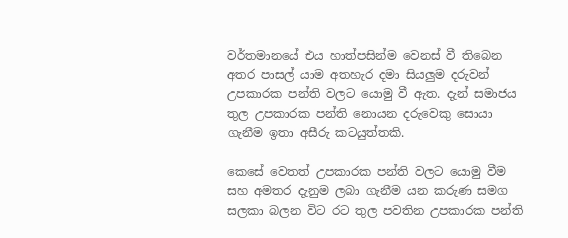වර්තමානයේ එය හාත්පසින්ම වෙනස් වී තිබෙන අතර පාසල් යාම අතහැර දමා සියලුම දරුවන් උපකාරක පන්ති වලට යොමු වී ඇත. දැන් සමාජය තුල උපකාරක පන්ති නොයන දරුවෙකු සොයා ගැනීම ඉතා අසීරු කටයුත්තකි.

කෙසේ වෙතත් උපකාරක පන්ති වලට යොමු වීම සහ අමතර දැනුම ලබා ගැනීම යන කරුණ සමග සලකා බලන විට රට තුල පවතින උපකාරක පන්ති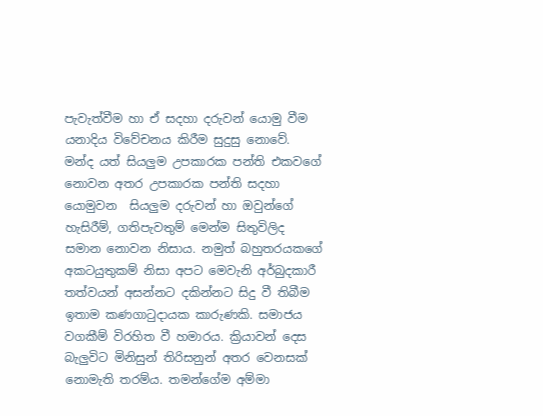පැවැත්වීම හා ඒ සදහා දරුවන් යොමු වීම යනාදිය විවේචනය කිරීම සුදුසු නොවේ. මන්ද යත් සියලුම උපකාරක පන්ති එකවගේ නොවන අතර උපකාරක පන්ති සදහා යොමුවන  සියලුම දරුවන් හා ඔවුන්ගේ හැසිරීම්, ගතිපැවතුම් මෙන්ම සිතුවිලිද සමාන නොවන නිසාය. නමුත් බහුතරයකගේ අකටයුතුකම් නිසා අපට මෙවැනි අර්බුදකාරී තත්වයන් අසන්නට දකින්නට සිදු වී තිබීම ඉතාම කණගාටුදායක කාරුණකි. සමාජය වගකීම් විරහිත වී හමාරය. ක්‍රියාවන් දෙස බැලුවිට මිනිසුන් තිරිසනුන් අතර වෙනසක් නොමැති තරම්ය. තමන්ගේම අම්මා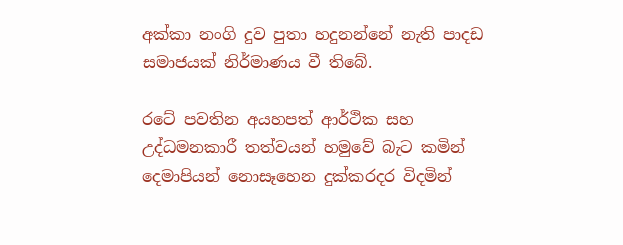අක්කා නංගි දුව පුතා හදුනන්නේ නැති පාදඩ සමාජයක් නිර්මාණය වී තිබේ.

රටේ පවතින අයහපත් ආර්ථික සහ උද්ධමනකාරී තත්වයන් හමුවේ බැට කමින් දෙමාපියන් නොසෑහෙන දුක්කරදර විදමින්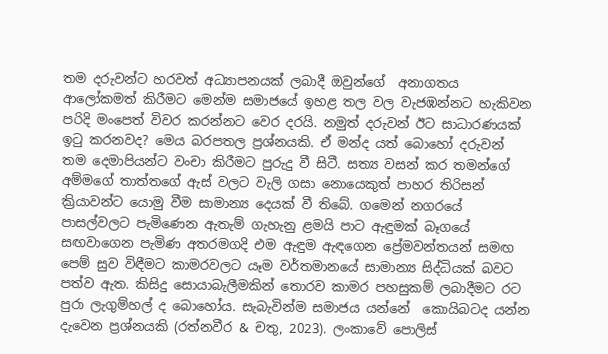තම දරුවන්ට හරවත් අධ්‍යාපනයක් ලබාදී ඔවුන්ගේ  අනාගතය ආලෝකමත් කිරීමට මෙන්ම සමාජයේ ඉහළ තල වල වැජඹන්නට හැකිවන පරිදි මංපෙත් විවර කරන්නට වෙර දරයි. නමුත් දරුවන් ඊට සාධාරණයක් ඉටු කරනවද? මෙය බරපතල ප්‍රශ්නයකි. ඒ මන්ද යත් බොහෝ දරුවන් තම දෙමාපියන්ට වංචා කිරීමට පුරුදු වී සිටී. සත්‍ය වසන් කර තමන්ගේ අම්මගේ තාත්තගේ ඇස් වලට වැලි ගසා නොයෙකුත් පාහර තිරිසන් ක්‍රියාවන්ට යොමු වීම සාමාන්‍ය දෙයක් වී තිබේ. ගමෙන් නගරයේ පාසල්වලට පැමිණෙන ඇතැම් ගැහැනු ළමයි පාට ඇඳුමක් බෑගයේ සඟවාගෙන පැමිණ අතරමගදි එම ඇඳුම ඇඳගෙන ප්‍රේමවන්තයන් සමඟ පෙම් සුව විඳීමට කාමරවලට යෑම වර්තමානයේ සාමාන්‍ය සිද්ධියක් බවට පත්ව ඇත. කිසිදු සොයාබැලීමකින් තොරව කාමර පහසුකම් ලබාදීමට රට පුරා ලැගුම්හල් ද බොහෝය. සැබැවින්ම සමාජය යන්නේ  කොයිබටද යන්න දැවෙන ප්‍රශ්නයකි (රත්නවීර & චතු, 2023). ලංකාවේ පොලිස්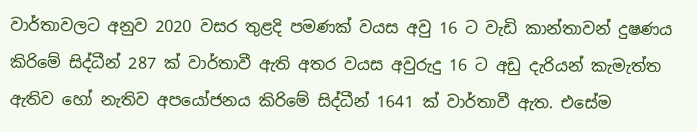වාර්තාවලට අනුව 2020 වසර තුළදි පමණක් වයස අවු 16 ට වැඩි කාන්තාවන් දුෂණය කිරිමේ සිද්ධීන් 287 ක් වාර්තාවී ඇති අතර වයස අවුරුදු 16 ට අඩු දැරියන් කැමැත්ත ඇතිව හෝ නැතිව අපයෝජනය කිරිමේ සිද්ධීන් 1641 ක් වාර්තාවී ඇත. එසේම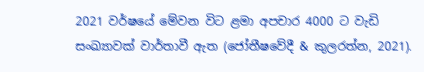2021 වර්ෂයේ මේවන විට ළමා අපචාර 4000 ට වැඩි සංඛ්‍යාවක් වාර්තාවී ඇත (ජෝතීෂවේදී & කුලරත්න, 2021).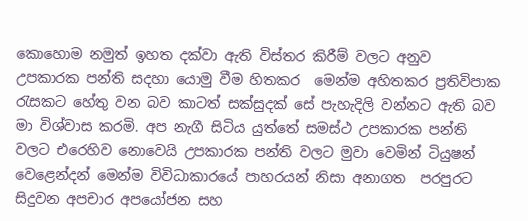කොහොම නමුත් ඉහත දක්වා ඇති විස්තර කිරීම් වලට අනුව උපකාරක පන්ති සදහා යොමු වීම හිතකර  මෙන්ම අහිතකර ප්‍රතිවිපාක රැසකට හේතු වන බව කාටත් සක්සුදක් සේ පැහැදිලි වන්නට ඇති බව මා විශ්වාස කරමි. අප නැගී සිටිය යුත්තේ සමස්ථ උපකාරක පන්ති වලට එරෙහිව නොවෙයි උපකාරක පන්ති වලට මුවා වෙමින් ටියුෂන් වෙළෙන්දන් මෙන්ම විවිධාකාරයේ පාහරයන් නිසා අනාගත  පරපුරට සිදුවන අපචාර අපයෝජන සහ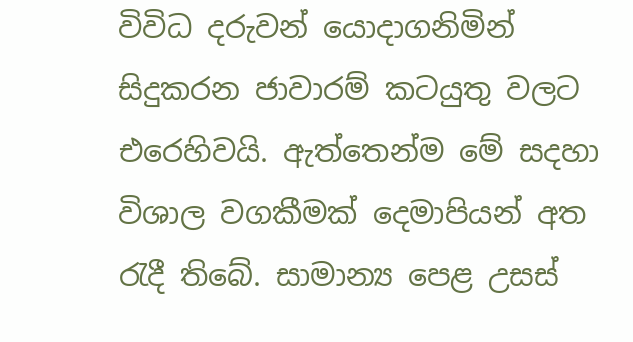විවිධ දරුවන් යොදාගනිමින් සිදුකරන ජාවාරම් කටයුතු වලට එරෙහිවයි. ඇත්තෙන්ම මේ සදහා විශාල වගකීමක් දෙමාපියන් අත රැදී තිබේ. සාමාන්‍ය පෙළ උසස්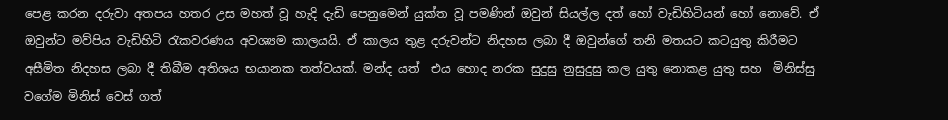පෙළ කරන දරුවා අතපය හතර උස මහත් වූ හැදි දැඩි පෙනුමෙන් යුක්ත වූ පමණින් ඔවුන් සියල්ල දත් හෝ වැඩිහිටියන් හෝ නොවේ. ඒ ඔවුන්ට මව්පිය වැඩිහිටි රැකවරණය අවශ්‍යම කාලයයි. ඒ කාලය තුළ දරුවන්ට නිදහස ලබා දී ඔවුන්ගේ තනි මතයට කටයුතු කිරීමට අසීමිත නිදහස ලබා දී තිබීම අතිශය භයානක තත්වයක්. මන්ද යත්  එය හොද නරක සුදුසු නුසුදුසු කල යුතු නොකළ යුතු සහ  මිනිස්සු වගේම මිනිස් වෙස් ගත්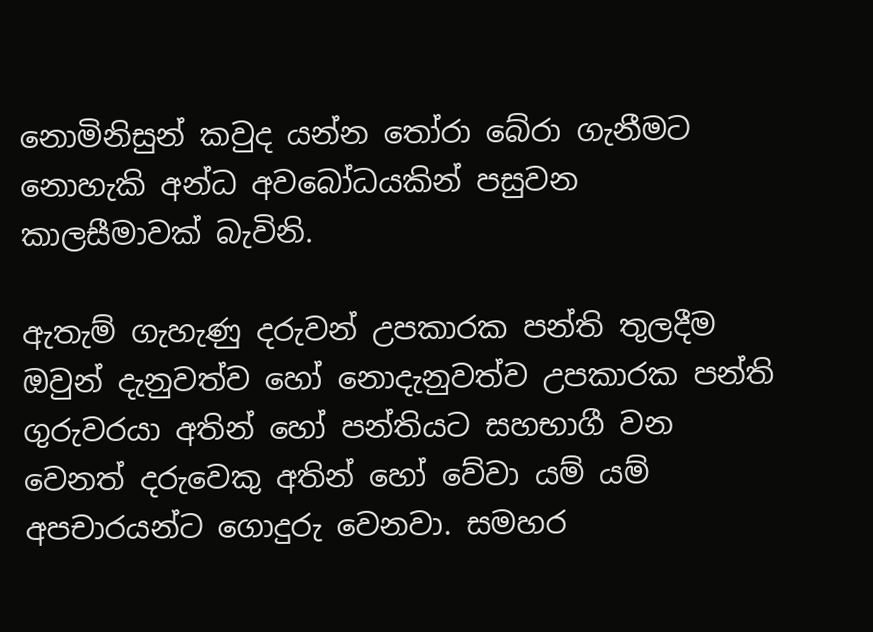නොමිනිසුන් කවුද යන්න තෝරා බේරා ගැනීමට නොහැකි අන්ධ අවබෝධයකින් පසුවන කාලසීමාවක් බැවිනි.

ඇතැම් ගැහැණු දරුවන් උපකාරක පන්ති තුලදීම ඔවුන් දැනුවත්ව හෝ නොදැනුවත්ව උපකාරක පන්ති ගුරුවරයා අතින් හෝ පන්තියට සහභාගී වන වෙනත් දරුවෙකු අතින් හෝ වේවා යම් යම් අපචාරයන්ට ගොදුරු වෙනවා. සමහර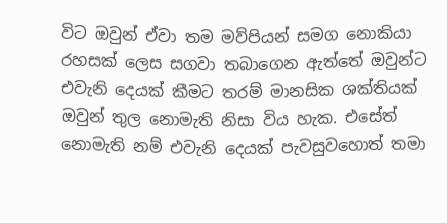විට ඔවුන් ඒවා තම මව්පියන් සමග නොකියා රහසක් ලෙස සගවා තබාගෙන ඇත්තේ ඔවුන්ට එවැනි දෙයක් කීමට තරම් මානසික ශක්තියක් ඔවුන් තුල නොමැති නිසා විය හැක. එසේත් නොමැති නම් එවැනි දෙයක් පැවසුවහොත් තමා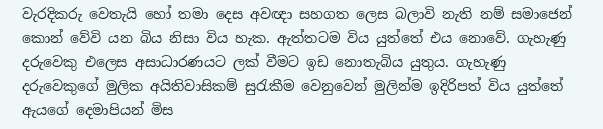වැරදිකරු වෙතැයි හෝ තමා දෙස අවඥා සහගත ලෙස බලාවි නැති නම් සමාජෙන් කොන් වේවි යන බිය නිසා විය හැක. ඇත්තටම විය යුත්තේ එය නොවේ. ගැහැණු දරුවෙකු එලෙස අසාධාරණයට ලක් වීමට ඉඩ නොතැබිය යුතුය. ගැහැණු දරුවෙකුගේ මුලික අයිතිවාසිකම් සුරැකීම වෙනුවෙන් මුලින්ම ඉදිරිපත් විය යුත්තේ ඇයගේ දෙමාපියන් මිස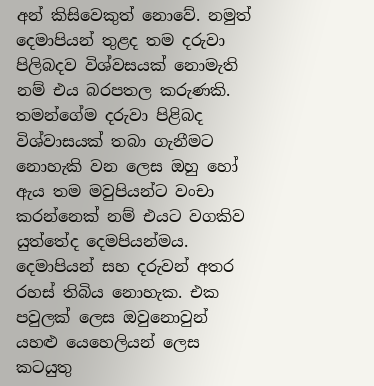අන් කිසිවෙකුත් නොවේ. නමුත් දෙමාපියන් තුළද තම දරුවා පිලිබදව විශ්වසයක් නොමැති නම් එය බරපතල කරුණකි. තමන්ගේම දරුවා පිළිබද විශ්වාසයක් තබා ගැනීමට නොහැකි වන ලෙස ඔහු හෝ ඇය තම මවුපියන්ට වංචා කරන්නෙක් නම් එයට වගකිව යුත්තේද දෙමපියන්මය. දෙමාපියන් සහ දරුවන් අතර රහස් තිබිය නොහැක. එක පවුලක් ලෙස ඔවුනොවුන් යහළු යෙහෙලියන් ලෙස කටයුතු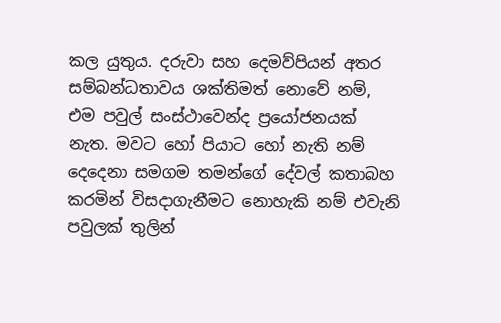කල යුතුය. දරුවා සහ දෙමව්පියන් අතර සම්බන්ධතාවය ශක්තිමත් නොවේ නම්, එම පවුල් සංස්ථාවෙන්ද ප්‍රයෝජනයක් නැත. මවට හෝ පියාට හෝ නැති නම් දෙදෙනා සමගම තමන්ගේ දේවල් කතාබහ කරමින් විසදාගැනීමට නොහැකි නම් එවැනි පවුලක් තුලින්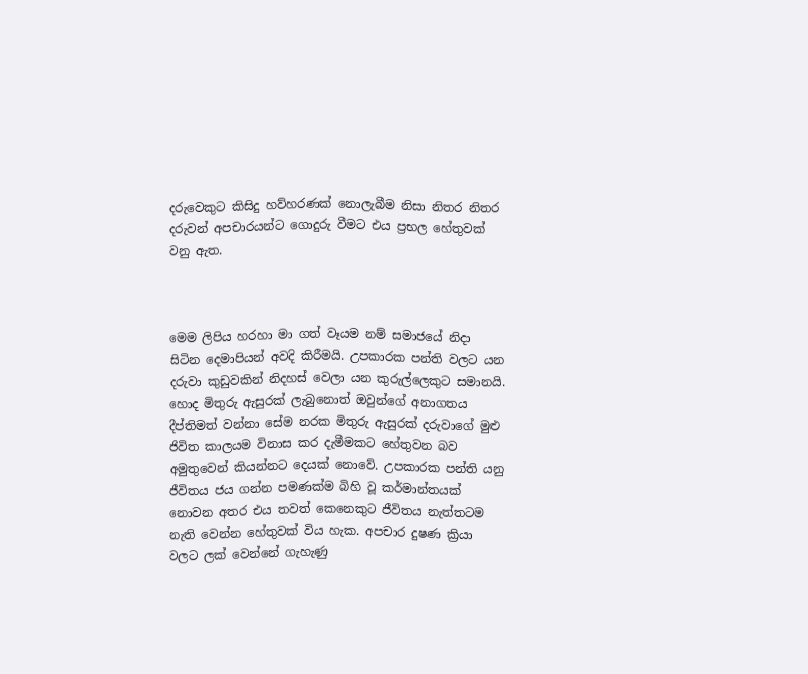දරුවෙකුට කිසිදු හව්හරණක් නොලැබීම නිසා නිතර නිතර දරුවන් අපචාරයන්ට ගොදුරු වීමට එය ප්‍රභල හේතුවක් වනු ඇත.



මෙම ලිපිය හරහා මා ගත් වෑයම නම් සමාජයේ නිදා සිටින දෙමාපියන් අවදි කිරීමයි. උපකාරක පන්ති වලට යන දරුවා කුඩුවකින් නිදහස් වෙලා යන කුරුල්ලෙකුට සමානයි. හොද මිතුරු ඇසුරක් ලැබුනොත් ඔවුන්ගේ අනාගතය දීප්තිමත් වන්නා සේම නරක මිතුරු ඇසුරක් දරුවාගේ මුළු ජිවිත කාලයම විනාස කර දැමීමකට හේතුවන බව අමුතුවෙන් කියන්නට දෙයක් නොවේ. උපකාරක පන්ති යනු ජීවිතය ජය ගන්න පමණක්ම බිහි වූ කර්මාන්තයක් නොවන අතර එය තවත් කෙනෙකුට ජීවිතය නැත්තටම නැති වෙන්න හේතුවක් විය හැක. අපචාර දුෂණ ක්‍රියා වලට ලක් වෙන්නේ ගැහැණු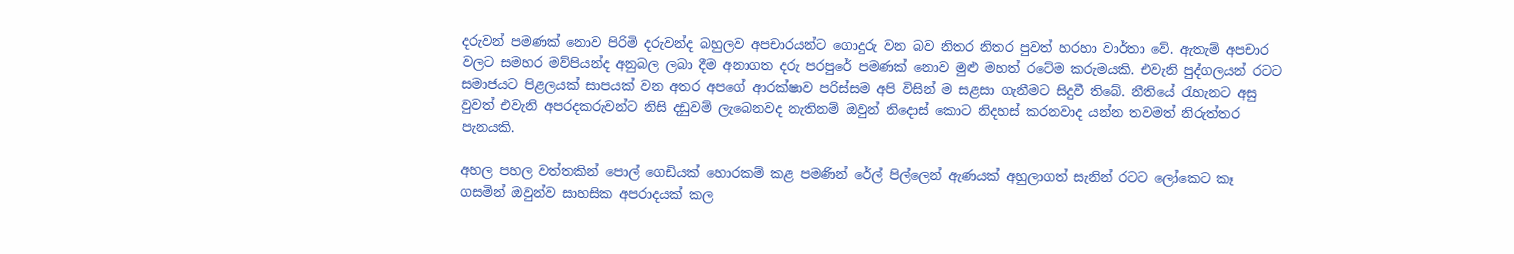දරුවන් පමණක් නොව පිරිමි දරුවන්ද බහුලව අපචාරයන්ට ගොදුරු වන බව නිතර නිතර පුවත් හරහා වාර්තා වේ. ඇතැම් අපචාර වලට සමහර මව්පියන්ද අනුබල ලබා දීම අනාගත දරු පරපුරේ පමණක් නොව මුළු මහත් රටේම කරුමයකි. එවැනි පුද්ගලයන් රටට සමාජයට පිළලයක් සාපයක් වන අතර අපගේ ආරක්ෂාව පරිස්සම අපි විසින් ම සළසා ගැනීමට සිදුවී තිබේ. නීතියේ රැහැනට අසු වුවත් එවැනි අපරදකරුවන්ට නිසි දඩුවම් ලැබෙනවද නැතිනම් ඔවුන් නිදොස් කොට නිදහස් කරනවාද යන්න තවමත් නිරුත්තර පැනයකි.

අහල පහල වත්තකින් පොල් ගෙඩියක් හොරකම් කළ පමණින් රේල් පිල්ලෙන් ඇණයක් අහුලාගත් සැනින් රටට ලෝකෙට කෑ ගසමින් ඔවුන්ව සාහසික අපරාදයක් කල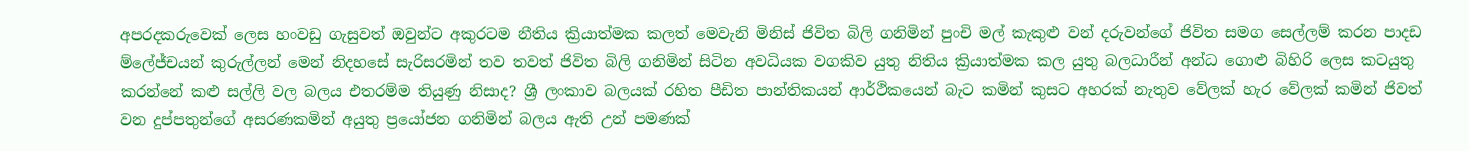අපරදකරුවෙක් ලෙස හංවඩු ගැසුවත් ඔවුන්ට අකුරටම නීතිය ක්‍රියාත්මක කලත් මෙවැනි මිනිස් ජිවිත බිලි ගනිමින් පුංචි මල් කැකුළු වන් දරුවන්ගේ ජිවිත සමග සෙල්ලම් කරන පාදඩ ම්ලේජ්චයන් කුරුල්ලන් මෙන් නිදහසේ සැරිසරමින් තව තවත් ජිවිත බිලි ගනිමින් සිටින අවධියක වගකිව යුතු නිතිය ක්‍රියාත්මක කල යුතු බලධාරීන් අන්ධ ගොළු බිහිරි ලෙස කටයුතු කරන්නේ කළු සල්ලි වල බලය එතරම්ම තියුණු නිසාද? ශ්‍රී ලංකාව බලයක් රහිත පීඩිත පාන්තිකයන් ආර්ථිකයෙන් බැට කමින් කුසට අහරක් නැතුව වේලක් හැර වේලක් කමින් ජිවත් වන දුප්පතුන්ගේ අසරණකමින් අයුතු ප්‍රයෝජන ගනිමින් බලය ඇති උන් පමණක්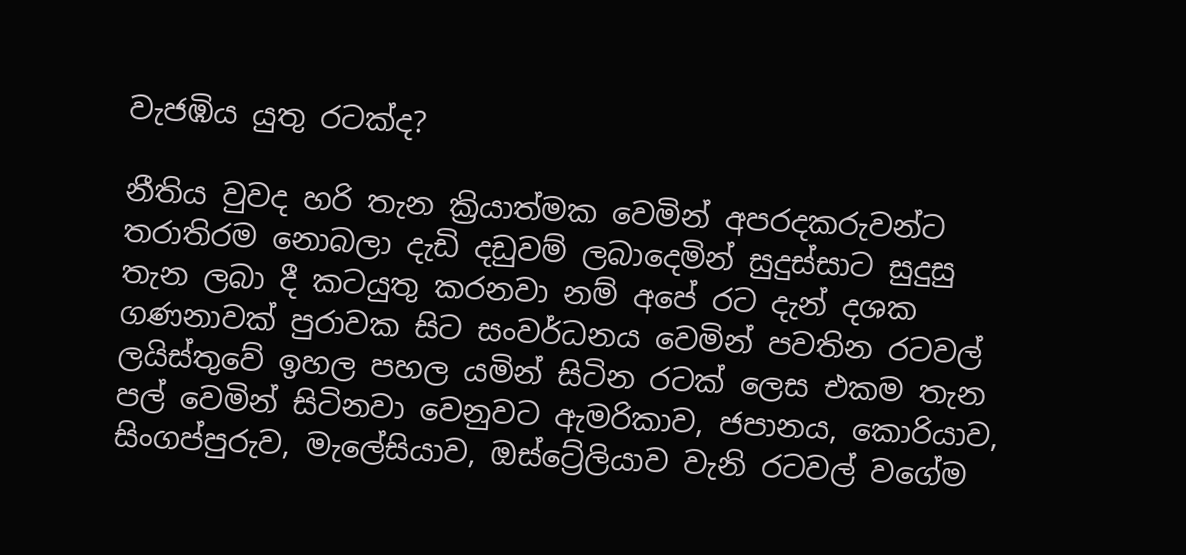වැජඹිය යුතු රටක්ද?

නීතිය වුවද හරි තැන ක්‍රියාත්මක වෙමින් අපරදකරුවන්ට තරාතිරම නොබලා දැඩි දඩුවම් ලබාදෙමින් සුදුස්සාට සුදුසු තැන ලබා දී කටයුතු කරනවා නම් අපේ රට දැන් දශක ගණනාවක් පුරාවක සිට සංවර්ධනය වෙමින් පවතින රටවල් ලයිස්තුවේ ඉහල පහල යමින් සිටින රටක් ලෙස එකම තැන පල් වෙමින් සිටිනවා වෙනුවට ඇමරිකාව, ජපානය, කොරියාව, සිංගප්පුරුව, මැලේසියාව, ඔස්ට්‍රේලියාව වැනි රටවල් වගේම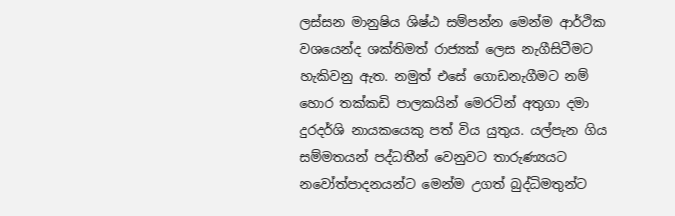ලස්සන මානුෂිය ශිෂ්ඨ සම්පන්න මෙන්ම ආර්ථික වශයෙන්ද ශක්තිමත් රාජ්‍යක් ලෙස නැගීසිටීමට හැකිවනු ඇත. නමුත් එසේ ගොඩනැගීමට නම් හොර තක්කඩි පාලකයින් මෙරටින් අතුගා දමා දුරදර්ශි නායකයෙකු පත් විය යුතුය. යල්පැන ගිය සම්මතයන් පද්ධතීන් වෙනුවට තාරුණ්‍යයට නවෝත්පාදනයන්ට මෙන්ම උගත් බුද්ධිමතුන්ට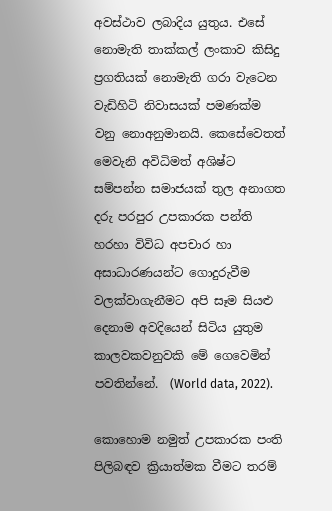අවස්ථාව ලබාදිය යුතුය. එසේ නොමැති තාක්කල් ලංකාව කිසිදු ප්‍රගතියක් නොමැති ගරා වැටෙන වැඩිහිටි නිවාසයක් පමණක්ම වනු නොඅනුමානයි. කෙසේවෙතත් මෙවැනි අවිධිමත් අශිෂ්ට සම්පන්න සමාජයක් තුල අනාගත දරු පරපුර උපකාරක පන්ති හරහා විවිධ අපචාර හා අසාධාරණයන්ට ගොදුරුවීම වලක්වාගැනීමට අපි සෑම සියළු දෙනාම අවදියෙන් සිටිය යුතුම කාලවකවනුවකි මේ ගෙවෙමින් පවතින්නේ.  (World data, 2022).

කොහොම නමුත් උපකාරක පංති පිලිබඳව ක්‍රියාත්මක වීමට තරම්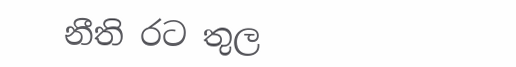නීති රට තුල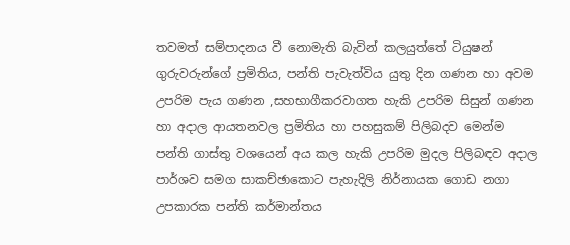තවමත් සම්පාදනය වී නොමැති බැවින් කලයුත්තේ ටියුෂන් ගුරුවරුන්ගේ ප්‍රමිතිය, පන්ති පැවැත්විය යුතු දින ගණන හා අවම උපරිම පැය ගණන ,සහභාගීකරවාගත හැකි උපරිම සිසුන් ගණන හා අදාල ආයතනවල ප්‍රමිතිය හා පහසුකම් පිලිබදව මෙන්ම පන්ති ගාස්තු වශයෙන් අය කල හැකි උපරිම මුදල පිලිබඳව අදාල පාර්ශව සමග සාකච්ඡාකොට පැහැදිලි නිර්නායක ගොඩ නගා උපකාරක පන්ති කර්මාන්තය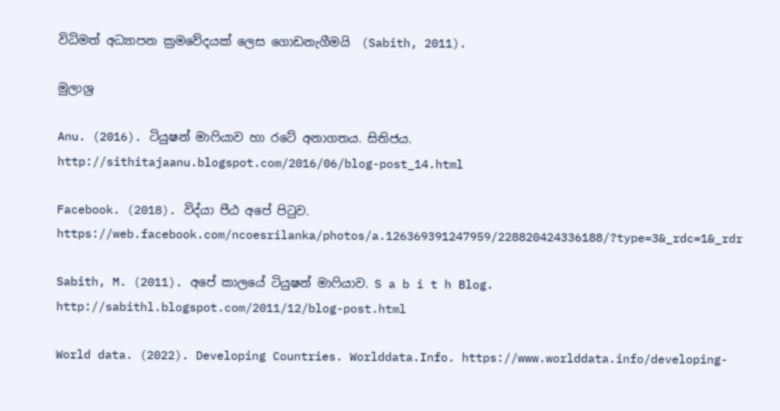විධිමත් අධ්‍යාපන ක්‍රමවේදයක් ලෙස ගොඩනැගීමයි  (Sabith, 2011).

මුලාශ්‍ර

Anu. (2016). ටියුෂන් මාෆියාව හා රටේ අනාගතය. සිතිජය. http://sithitajaanu.blogspot.com/2016/06/blog-post_14.html

Facebook. (2018). විද්යා පීඨ අපේ පිටුව. https://web.facebook.com/ncoesrilanka/photos/a.126369391247959/228820424336188/?type=3&_rdc=1&_rdr

Sabith, M. (2011). අපේ කාලයේ ටියුෂන් මාෆියාව. S a b i t h Blog. http://sabithl.blogspot.com/2011/12/blog-post.html

World data. (2022). Developing Countries. Worlddata.Info. https://www.worlddata.info/developing-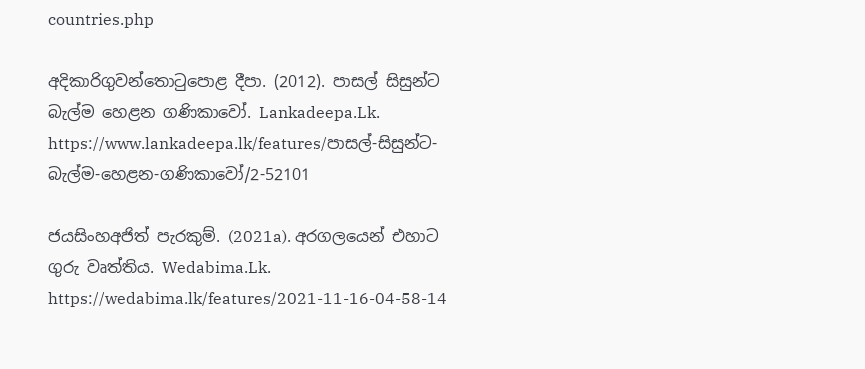countries.php

අදිකාරිගුවන්තොටුපොළ දීපා. (2012). පාසල් සිසුන්ට බැල්ම හෙළන ගණිකාවෝ. Lankadeepa.Lk. https://www.lankadeepa.lk/features/පාසල්-සිසුන්ට-බැල්ම-හෙළන-ගණිකාවෝ/2-52101

ජයසිංහඅජිත් පැරකුම්. (2021a). අරගලයෙන් එහාට ගුරු වෘත්තිය. Wedabima.Lk. https://wedabima.lk/features/2021-11-16-04-58-14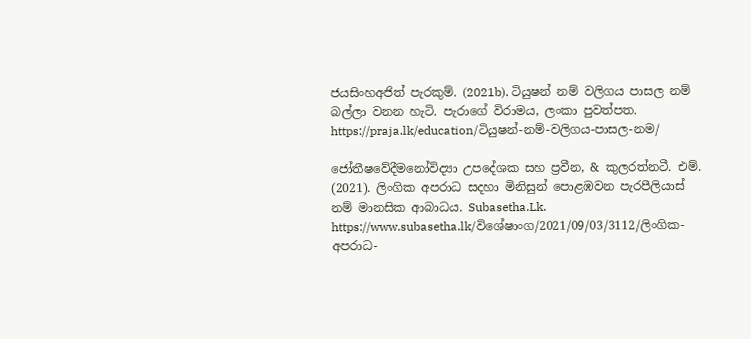ජයසිංහඅජිත් පැරකුම්. (2021b). ටියුෂන් නම් වලිගය පාසල නම් බල්ලා වනන හැටි. පැරාගේ විරාමය, ලංකා පුවත්පත. https://praja.lk/education/ටියුෂන්-නම්-වලිගය-පාසල-නම/

ජෝතීෂවේදීමනෝවිද්‍යා උපදේශක සහ ප්‍රවීන, & කුලරත්නටී. එම්. (2021). ලිංගික අපරාධ සදහා මිනිසුන් පොළඹවන පැරපීලියාස් නම් මානසික ආබාධය. Subasetha.Lk. https://www.subasetha.lk/විශේෂාංග/2021/09/03/3112/ලිංගික-අපරාධ-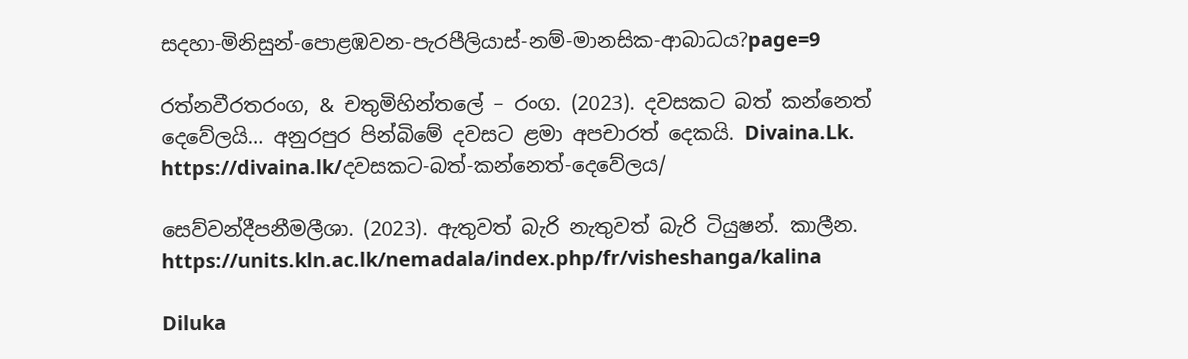සදහා-මිනිසුන්-පොළඹවන-පැරපීලියාස්-නම්-මානසික-ආබාධය?page=9

රත්නවීරතරංග, & චතුමිහින්තලේ – රංග. (2023). දවසකට බත් කන්නෙත් දෙවේලයි… අනුරපුර පින්බිමේ දවසට ළමා අපචාරත් දෙකයි. Divaina.Lk. https://divaina.lk/දවසකට-බත්-කන්නෙත්-දෙවේලය/

සෙව්වන්දීපනීමලීශා. (2023). ඇතුවත් බැරි නැතුවත් බැරි ටියුෂන්. කාලීන. https://units.kln.ac.lk/nemadala/index.php/fr/visheshanga/kalina

Diluka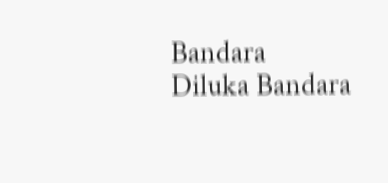Bandara
Diluka Bandara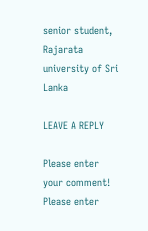senior student, Rajarata university of Sri Lanka

LEAVE A REPLY

Please enter your comment!
Please enter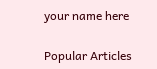your name here

Popular Articles